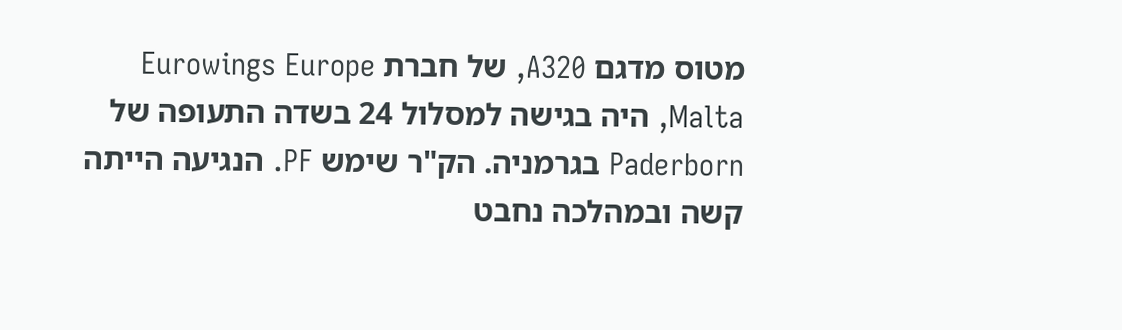מטוס מדגם A320, של חברת Eurowings Europe Malta, היה בגישה למסלול 24 בשדה התעופה של Paderborn בגרמניה. הק"ר שימש PF. הנגיעה הייתה קשה ובמהלכה נחבט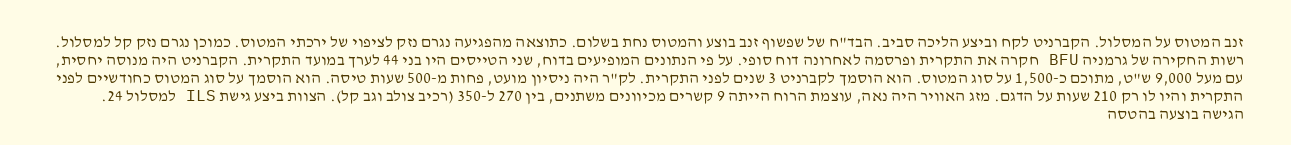זנב המטוס על המסלול. הקברניט לקח וביצע הליכה סביב. הבד"ח של שפשוף זנב בוצע והמטוס נחת בשלום. כתוצאה מהפגיעה נגרם נזק לציפוי של ירכתי המטוס. כמוכן נגרם נזק קל למסלול.
רשות החקירה של גרמניה BFU חקרה את התקרית ופרסמה לאחרונה דוח סופי. על פי הנתונים המופיעים בדוח, שני הטייסים היו בני 44 לערך במועד התקרית. הקברניט היה מנוסה יחסית, עם מעל 9,000 ש"ט, מתוכם כ-1,500 על סוג המטוס. הוא הוסמך לקברניט 3 שנים לפני התקרית. לק"ר היה ניסיון מועט, פחות מ-500 שעות טיסה. הוא הוסמך על סוג המטוס כחודשיים לפני התקרית והיו לו רק 210 שעות על הדגם. מזג האוויר היה נאה, עוצמת הרוח הייתה 9 קשרים מכיוונים משתנים, בין 270 ל-350 (רכיב צולב וגב קל). הצוות ביצע גישת ILS למסלול 24.
הגישה בוצעה בהטסה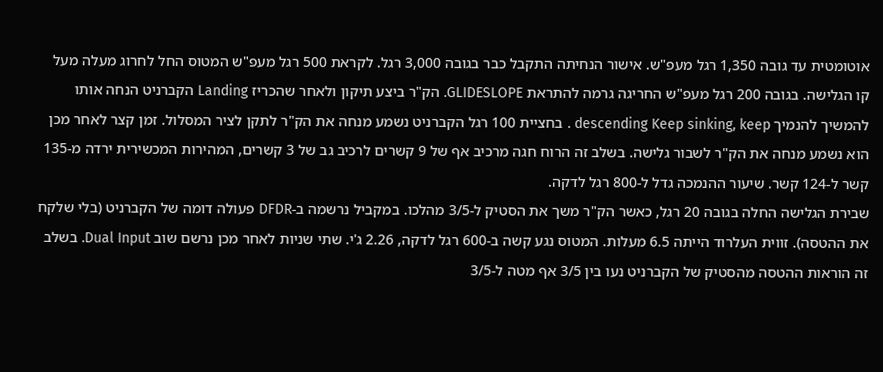אוטומטית עד גובה 1,350 רגל מעפ"ש. אישור הנחיתה התקבל כבר בגובה 3,000 רגל. לקראת 500 רגל מעפ"ש המטוס החל לחרוג מעלה מעל קו הגלישה. בגובה 200 רגל מעפ"ש החריגה גרמה להתראת GLIDESLOPE. הק"ר ביצע תיקון ולאחר שהכריז Landing הקברניט הנחה אותו להמשיך להנמיך descending Keep sinking, keep . בחציית 100 רגל הקברניט נשמע מנחה את הק"ר לתקן לציר המסלול. זמן קצר לאחר מכן הוא נשמע מנחה את הק"ר לשבור גלישה. בשלב זה הרוח חגה מרכיב אף של 9 קשרים לרכיב גב של 3 קשרים, המהירות המכשירית ירדה מ-135 קשר ל-124 קשר. שיעור ההנמכה גדל ל-800 רגל לדקה.
שבירת הגלישה החלה בגובה 20 רגל, כאשר הק"ר משך את הסטיק ל-3/5 מהלכו. במקביל נרשמה ב-DFDR פעולה דומה של הקברניט (בלי שלקח את ההטסה). זווית העלרוד הייתה 6.5 מעלות. המטוס נגע קשה ב-600 רגל לדקה, 2.26 ג'י. שתי שניות לאחר מכן נרשם שוב Dual Input. בשלב זה הוראות ההטסה מהסטיק של הקברניט נעו בין 3/5 אף מטה ל-3/5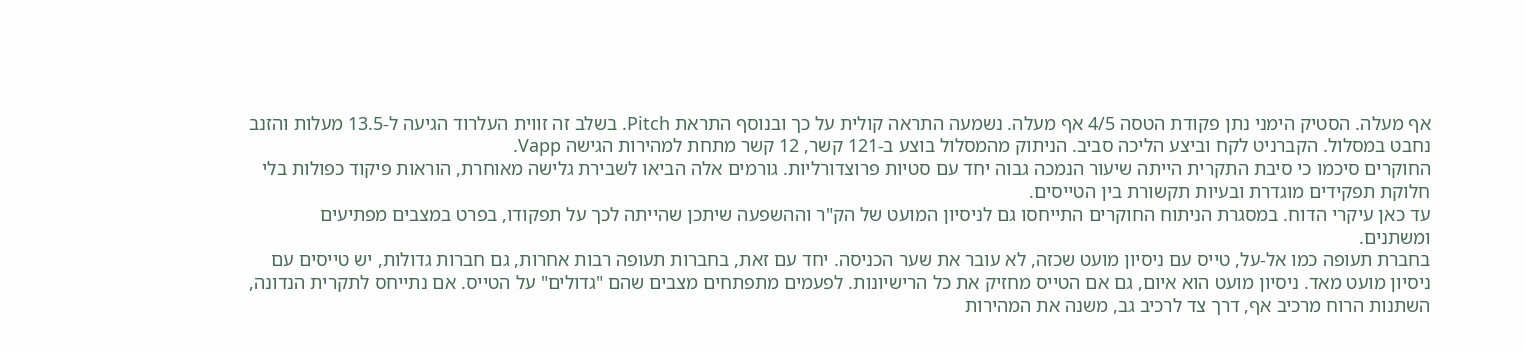אף מעלה. הסטיק הימני נתן פקודת הטסה 4/5 אף מעלה. נשמעה התראה קולית על כך ובנוסף התראת Pitch. בשלב זה זווית העלרוד הגיעה ל-13.5 מעלות והזנב נחבט במסלול. הקברניט לקח וביצע הליכה סביב. הניתוק מהמסלול בוצע ב-121 קשר, 12 קשר מתחת למהירות הגישה Vapp.
החוקרים סיכמו כי סיבת התקרית הייתה שיעור הנמכה גבוה יחד עם סטיות פרוצדורליות. גורמים אלה הביאו לשבירת גלישה מאוחרת, הוראות פיקוד כפולות בלי חלוקת תפקידים מוגדרת ובעיות תקשורת בין הטייסים.
עד כאן עיקרי הדוח. במסגרת הניתוח החוקרים התייחסו גם לניסיון המועט של הק"ר וההשפעה שיתכן שהייתה לכך על תפקודו, בפרט במצבים מפתיעים ומשתנים.
בחברת תעופה כמו אל-על, טייס עם ניסיון מועט שכזה, לא עובר את שער הכניסה. יחד עם זאת, בחברות תעופה רבות אחרות, גם חברות גדולות, יש טייסים עם ניסיון מועט מאד. ניסיון מועט הוא איום, גם אם הטייס מחזיק את כל הרישיונות. לפעמים מתפתחים מצבים שהם "גדולים" על הטייס. אם נתייחס לתקרית הנדונה, השתנות הרוח מרכיב אף, דרך צד לרכיב גב, משנה את המהירות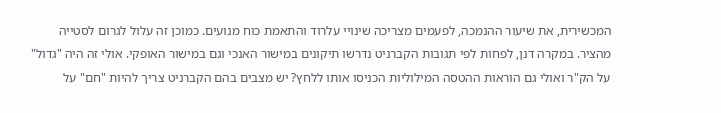המכשירית, את שיעור ההנמכה, לפעמים מצריכה שינויי עלרוד והתאמת כוח מנועים. כמוכן זה עלול לגרום לסטייה מהציר. במקרה דנן, לפחות לפי תגובות הקברניט נדרשו תיקונים במישור האנכי וגם במישור האופקי. אולי זה היה "גדול" על הק"ר ואולי גם הוראות ההטסה המילוליות הכניסו אותו ללחץ? יש מצבים בהם הקברניט צריך להיות "חם" על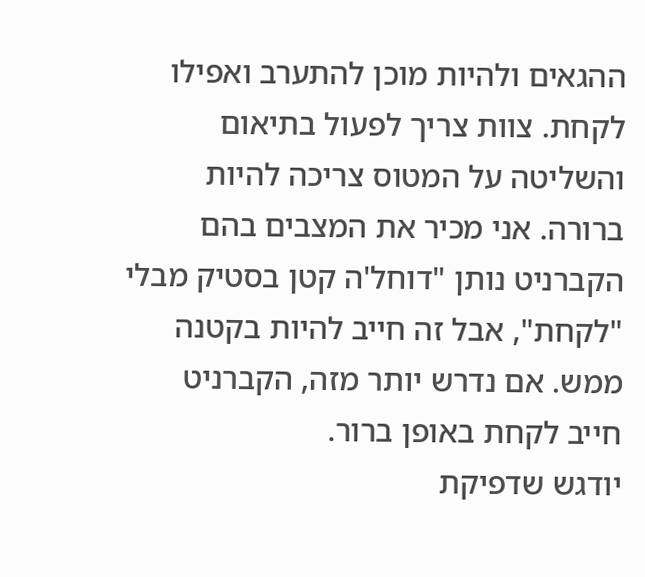ההגאים ולהיות מוכן להתערב ואפילו לקחת. צוות צריך לפעול בתיאום והשליטה על המטוס צריכה להיות ברורה. אני מכיר את המצבים בהם הקברניט נותן "דוחל'ה קטן בסטיק מבלי "לקחת", אבל זה חייב להיות בקטנה ממש. אם נדרש יותר מזה, הקברניט חייב לקחת באופן ברור.
יודגש שדפיקת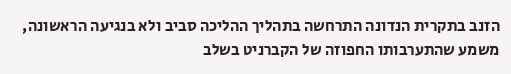הזנב בתקרית הנדונה התרחשה בתהליך ההליכה סביב ולא בנגיעה הראשונה, משמע שהתערבותו החפוזה של הקברניט בשלב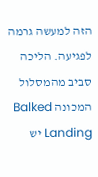הזה למעשה גרמה לפגיעה. הליכה סביב מהמסלול המכונה Balked Landing יש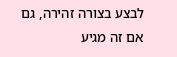לבצע בצורה זהירה, גם אם זה מגיע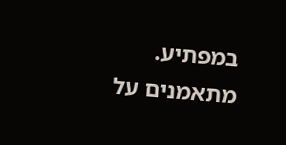במפתיע. מתאמנים על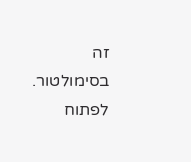זה בסימולטור. לפתוח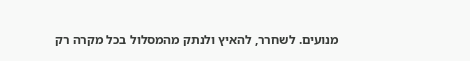מנועים. לשחרר, להאיץ ולנתק מהמסלול בכל מקרה רק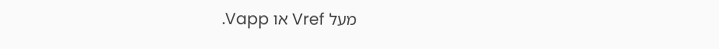מעל Vref או Vapp.